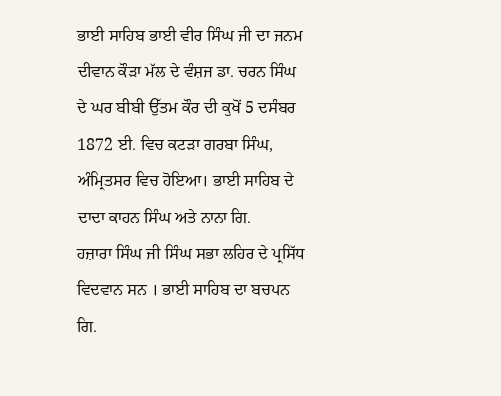ਭਾਈ ਸਾਹਿਬ ਭਾਈ ਵੀਰ ਸਿੰਘ ਜੀ ਦਾ ਜਨਮ ਦੀਵਾਨ ਕੌੜਾ ਮੱਲ ਦੇ ਵੰਸ਼ਜ ਡਾ. ਚਰਨ ਸਿੰਘ ਦੇ ਘਰ ਬੀਬੀ ਉੱਤਮ ਕੌਰ ਦੀ ਕੁਖੋਂ 5 ਦਸੰਬਰ 1872 ਈ. ਵਿਚ ਕਟੜਾ ਗਰਬਾ ਸਿੰਘ, ਅੰਮ੍ਰਿਤਸਰ ਵਿਚ ਹੋਇਆ। ਭਾਈ ਸਾਹਿਬ ਦੇ ਦਾਦਾ ਕਾਹਨ ਸਿੰਘ ਅਤੇ ਨਾਨਾ ਗਿ.
ਹਜ਼ਾਰਾ ਸਿੰਘ ਜੀ ਸਿੰਘ ਸਭਾ ਲਹਿਰ ਦੇ ਪ੍ਰਸਿੱਧ ਵਿਦਵਾਨ ਸਨ । ਭਾਈ ਸਾਹਿਬ ਦਾ ਬਚਪਨ ਗਿ.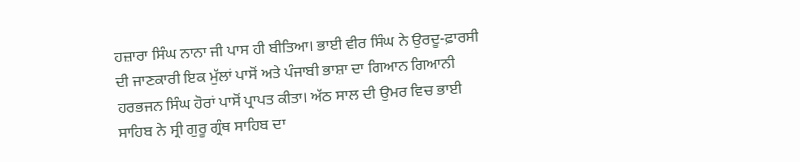ਹਜ਼ਾਰਾ ਸਿੰਘ ਨਾਨਾ ਜੀ ਪਾਸ ਹੀ ਬੀਤਿਆ। ਭਾਈ ਵੀਰ ਸਿੰਘ ਨੇ ਉਰਦੂ-ਫ਼ਾਰਸੀ ਦੀ ਜਾਣਕਾਰੀ ਇਕ ਮੁੱਲਾਂ ਪਾਸੋਂ ਅਤੇ ਪੰਜਾਬੀ ਭਾਸ਼ਾ ਦਾ ਗਿਆਨ ਗਿਆਨੀ ਹਰਭਜਨ ਸਿੰਘ ਹੋਰਾਂ ਪਾਸੋਂ ਪ੍ਰਾਪਤ ਕੀਤਾ। ਅੱਠ ਸਾਲ ਦੀ ਉਮਰ ਵਿਚ ਭਾਈ ਸਾਹਿਬ ਨੇ ਸ੍ਰੀ ਗੁਰੂ ਗ੍ਰੰਥ ਸਾਹਿਬ ਦਾ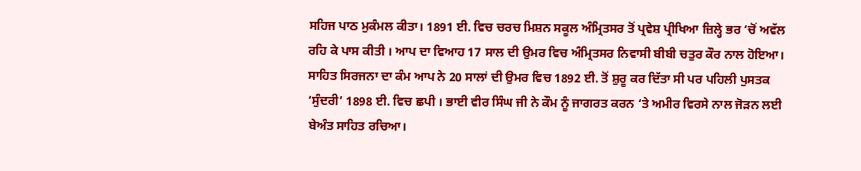ਸਹਿਜ ਪਾਠ ਮੁਕੰਮਲ ਕੀਤਾ। 1891 ਈ. ਵਿਚ ਚਰਚ ਮਿਸ਼ਨ ਸਕੂਲ ਅੰਮ੍ਰਿਤਸਰ ਤੋਂ ਪ੍ਰਵੇਸ਼ ਪ੍ਰੀਖਿਆ ਜ਼ਿਲ੍ਹੇ ਭਰ ‘ਚੋਂ ਅਵੱਲ ਰਹਿ ਕੇ ਪਾਸ ਕੀਤੀ । ਆਪ ਦਾ ਵਿਆਹ 17 ਸਾਲ ਦੀ ਉਮਰ ਵਿਚ ਅੰਮ੍ਰਿਤਸਰ ਨਿਵਾਸੀ ਬੀਬੀ ਚਤੁਰ ਕੌਰ ਨਾਲ ਹੋਇਆ। ਸਾਹਿਤ ਸਿਰਜਨਾ ਦਾ ਕੰਮ ਆਪ ਨੇ 20 ਸਾਲਾਂ ਦੀ ਉਮਰ ਵਿਚ 1892 ਈ. ਤੋਂ ਸ਼ੁਰੂ ਕਰ ਦਿੱਤਾ ਸੀ ਪਰ ਪਹਿਲੀ ਪੁਸਤਕ ‘ਸੁੰਦਰੀ’ 1898 ਈ. ਵਿਚ ਛਪੀ । ਭਾਈ ਵੀਰ ਸਿੰਘ ਜੀ ਨੇ ਕੌਮ ਨੂੰ ਜਾਗਰਤ ਕਰਨ ‘ਤੇ ਅਮੀਰ ਵਿਰਸੇ ਨਾਲ ਜੋੜਨ ਲਈ ਬੇਅੰਤ ਸਾਹਿਤ ਰਚਿਆ।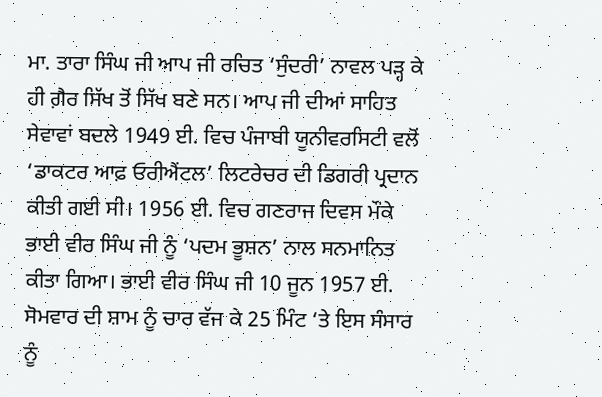ਮਾ. ਤਾਰਾ ਸਿੰਘ ਜੀ ਆਪ ਜੀ ਰਚਿਤ ‘ਸੁੰਦਰੀ’ ਨਾਵਲ ਪੜ੍ਹ ਕੇ ਹੀ ਗ਼ੈਰ ਸਿੱਖ ਤੋਂ ਸਿੱਖ ਬਣੇ ਸਨ। ਆਪ ਜੀ ਦੀਆਂ ਸਾਹਿਤ ਸੇਵਾਵਾਂ ਬਦਲੇ 1949 ਈ. ਵਿਚ ਪੰਜਾਬੀ ਯੂਨੀਵਰਸਿਟੀ ਵਲੋਂ ‘ਡਾਕਟਰ ਆਫ਼ ਓਰੀਐਂਟਲ’ ਲਿਟਰੇਚਰ ਦੀ ਡਿਗਰੀ ਪ੍ਰਦਾਨ ਕੀਤੀ ਗਈ ਸੀ। 1956 ਈ. ਵਿਚ ਗਣਰਾਜ ਦਿਵਸ ਮੌਕੇ ਭਾਈ ਵੀਰ ਸਿੰਘ ਜੀ ਨੂੰ ‘ਪਦਮ ਭੂਸ਼ਨ’ ਨਾਲ ਸਨਮਾਨਿਤ ਕੀਤਾ ਗਿਆ। ਭਾਈ ਵੀਰ ਸਿੰਘ ਜੀ 10 ਜੂਨ 1957 ਈ. ਸੋਮਵਾਰ ਦੀ ਸ਼ਾਮ ਨੂੰ ਚਾਰ ਵੱਜ ਕੇ 25 ਮਿੰਟ ‘ਤੇ ਇਸ ਸੰਸਾਰ ਨੂੰ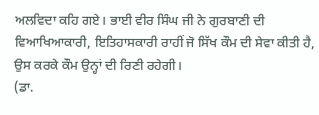ਅਲਵਿਦਾ ਕਹਿ ਗਏ। ਭਾਈ ਵੀਰ ਸਿੰਘ ਜੀ ਨੇ ਗੁਰਬਾਣੀ ਦੀ ਵਿਆਖਿਆਕਾਰੀ, ਇਤਿਹਾਸਕਾਰੀ ਰਾਹੀਂ ਜੋ ਸਿੱਖ ਕੌਮ ਦੀ ਸੇਵਾ ਕੀਤੀ ਹੈ, ਉਸ ਕਰਕੇ ਕੌਮ ਉਨ੍ਹਾਂ ਦੀ ਰਿਣੀ ਰਹੇਗੀ।
(ਡਾ.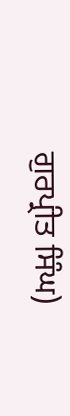ਗੁਰਪ੍ਰੀਤ ਸਿੰਘ)